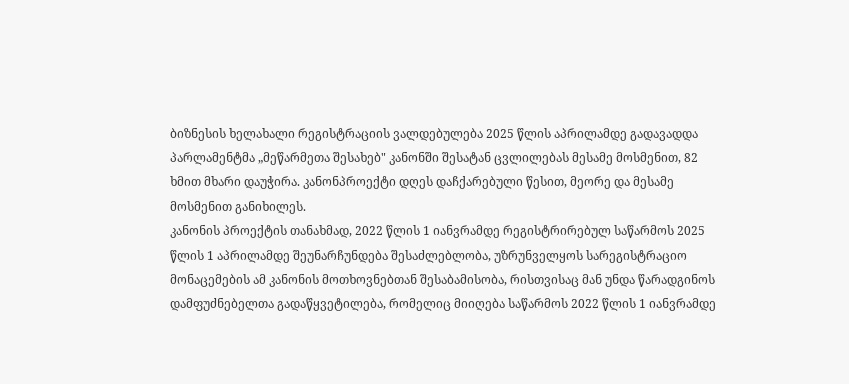ბიზნესის ხელახალი რეგისტრაციის ვალდებულება 2025 წლის აპრილამდე გადავადდა
პარლამენტმა „მეწარმეთა შესახებ" კანონში შესატან ცვლილებას მესამე მოსმენით, 82 ხმით მხარი დაუჭირა. კანონპროექტი დღეს დაჩქარებული წესით, მეორე და მესამე მოსმენით განიხილეს.
კანონის პროექტის თანახმად, 2022 წლის 1 იანვრამდე რეგისტრირებულ საწარმოს 2025 წლის 1 აპრილამდე შეუნარჩუნდება შესაძლებლობა, უზრუნველყოს სარეგისტრაციო მონაცემების ამ კანონის მოთხოვნებთან შესაბამისობა, რისთვისაც მან უნდა წარადგინოს დამფუძნებელთა გადაწყვეტილება, რომელიც მიიღება საწარმოს 2022 წლის 1 იანვრამდე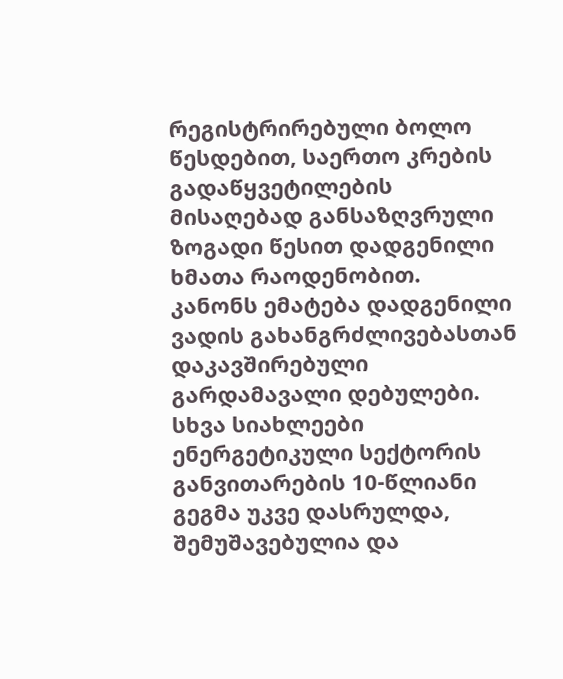რეგისტრირებული ბოლო წესდებით, საერთო კრების გადაწყვეტილების მისაღებად განსაზღვრული ზოგადი წესით დადგენილი ხმათა რაოდენობით.
კანონს ემატება დადგენილი ვადის გახანგრძლივებასთან დაკავშირებული გარდამავალი დებულები.
სხვა სიახლეები
ენერგეტიკული სექტორის განვითარების 10-წლიანი გეგმა უკვე დასრულდა, შემუშავებულია და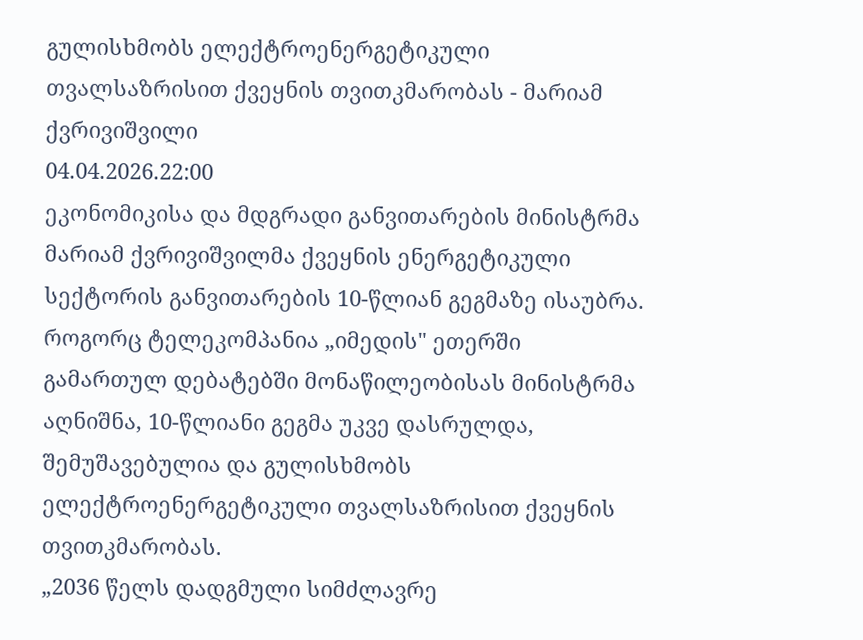გულისხმობს ელექტროენერგეტიკული თვალსაზრისით ქვეყნის თვითკმარობას - მარიამ ქვრივიშვილი
04.04.2026.22:00
ეკონომიკისა და მდგრადი განვითარების მინისტრმა მარიამ ქვრივიშვილმა ქვეყნის ენერგეტიკული სექტორის განვითარების 10-წლიან გეგმაზე ისაუბრა. როგორც ტელეკომპანია „იმედის" ეთერში გამართულ დებატებში მონაწილეობისას მინისტრმა აღნიშნა, 10-წლიანი გეგმა უკვე დასრულდა, შემუშავებულია და გულისხმობს ელექტროენერგეტიკული თვალსაზრისით ქვეყნის თვითკმარობას.
„2036 წელს დადგმული სიმძლავრე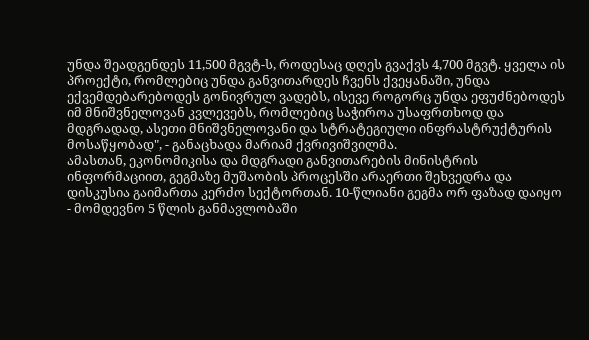უნდა შეადგენდეს 11,500 მგვტ-ს, როდესაც დღეს გვაქვს 4,700 მგვტ. ყველა ის პროექტი, რომლებიც უნდა განვითარდეს ჩვენს ქვეყანაში, უნდა ექვემდებარებოდეს გონივრულ ვადებს, ისევე როგორც უნდა ეფუძნებოდეს იმ მნიშვნელოვან კვლევებს, რომლებიც საჭიროა უსაფრთხოდ და მდგრადად, ასეთი მნიშვნელოვანი და სტრატეგიული ინფრასტრუქტურის მოსაწყობად", - განაცხადა მარიამ ქვრივიშვილმა.
ამასთან, ეკონომიკისა და მდგრადი განვითარების მინისტრის ინფორმაციით, გეგმაზე მუშაობის პროცესში არაერთი შეხვედრა და დისკუსია გაიმართა კერძო სექტორთან. 10-წლიანი გეგმა ორ ფაზად დაიყო - მომდევნო 5 წლის განმავლობაში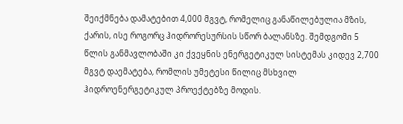შეიქმნება დამატებით 4,000 მგვტ, რომელიც განაწილებულია მზის, ქარის, ისე როგორც ჰიდრორესურსის სწორ ბალანსზე. შემდგომი 5 წლის განმავლობაში კი ქვეყნის ენერგეტიკულ სისტემას კიდევ 2,700 მგვტ დაემატება, რომლის უმეტესი წილიც მსხვილ ჰიდროენერგეტიკულ პროექტებზე მოდის.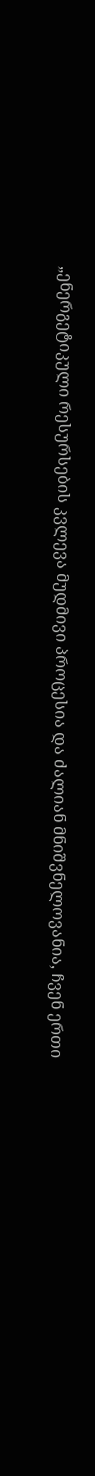„ენერგეტიკული რესურსების კვლევა მუდმივი პროცესია და ძალიან მნიშვნელოვანია, ჩვენ ერთი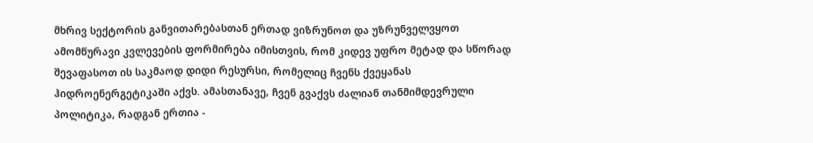მხრივ სექტორის განვითარებასთან ერთად ვიზრუნოთ და უზრუნველვყოთ ამომწურავი კვლევების ფორმირება იმისთვის, რომ კიდევ უფრო მეტად და სწორად შევაფასოთ ის საკმაოდ დიდი რესურსი, რომელიც ჩვენს ქვეყანას ჰიდროენერგეტიკაში აქვს. ამასთანავე, ჩვენ გვაქვს ძალიან თანმიმდევრული პოლიტიკა, რადგან ერთია -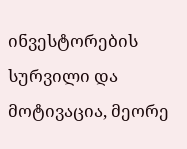ინვესტორების სურვილი და მოტივაცია, მეორე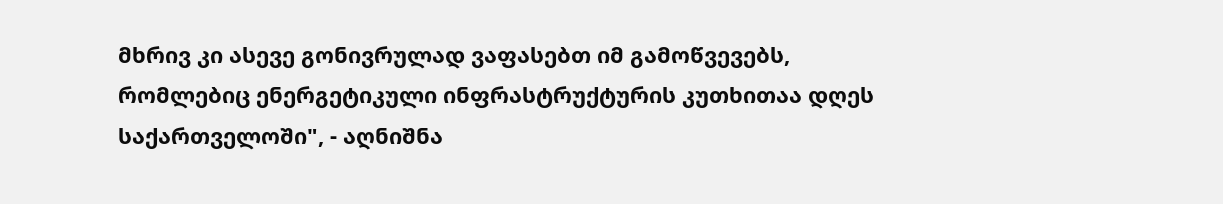მხრივ კი ასევე გონივრულად ვაფასებთ იმ გამოწვევებს, რომლებიც ენერგეტიკული ინფრასტრუქტურის კუთხითაა დღეს საქართველოში", - აღნიშნა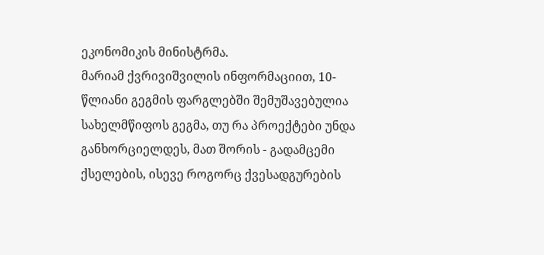ეკონომიკის მინისტრმა.
მარიამ ქვრივიშვილის ინფორმაციით, 10-წლიანი გეგმის ფარგლებში შემუშავებულია სახელმწიფოს გეგმა, თუ რა პროექტები უნდა განხორციელდეს, მათ შორის - გადამცემი ქსელების, ისევე როგორც ქვესადგურების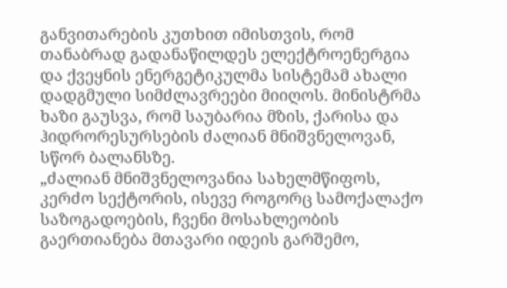განვითარების კუთხით იმისთვის, რომ თანაბრად გადანაწილდეს ელექტროენერგია და ქვეყნის ენერგეტიკულმა სისტემამ ახალი დადგმული სიმძლავრეები მიიღოს. მინისტრმა ხაზი გაუსვა, რომ საუბარია მზის, ქარისა და ჰიდრორესურსების ძალიან მნიშვნელოვან, სწორ ბალანსზე.
„ძალიან მნიშვნელოვანია სახელმწიფოს, კერძო სექტორის, ისევე როგორც სამოქალაქო საზოგადოების, ჩვენი მოსახლეობის გაერთიანება მთავარი იდეის გარშემო,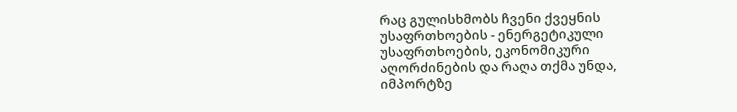რაც გულისხმობს ჩვენი ქვეყნის უსაფრთხოების - ენერგეტიკული უსაფრთხოების, ეკონომიკური აღორძინების და რაღა თქმა უნდა, იმპორტზე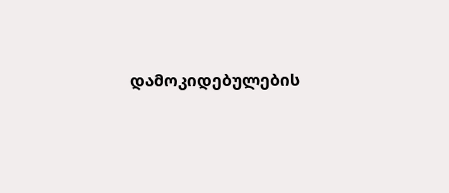დამოკიდებულების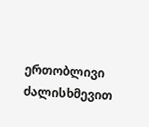ერთობლივი ძალისხმევით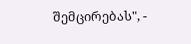შემცირებას", -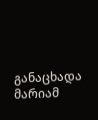განაცხადა მარიამ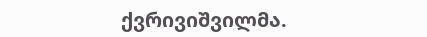ქვრივიშვილმა.